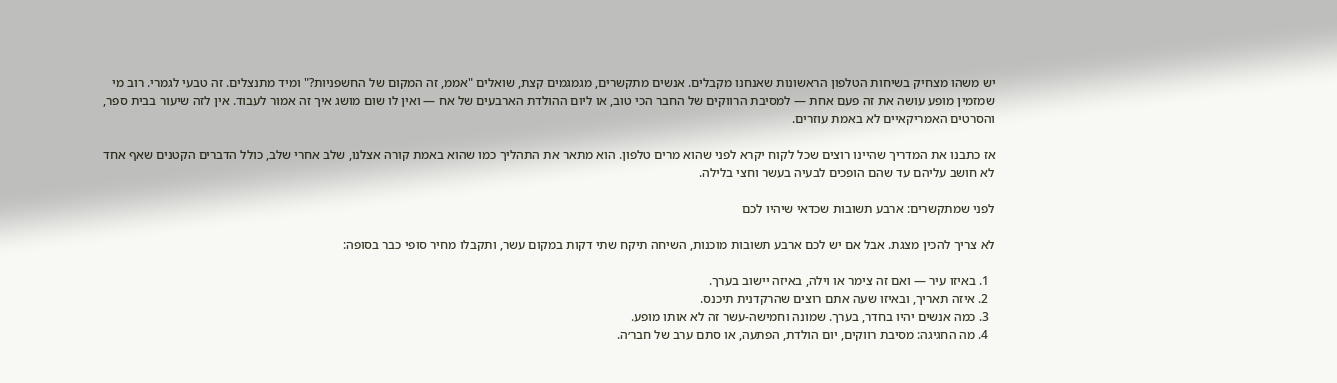יש משהו מצחיק בשיחות הטלפון הראשונות שאנחנו מקבלים. אנשים מתקשרים, מגמגמים קצת, שואלים "אממ, זה המקום של החשפניות?" ומיד מתנצלים. זה טבעי לגמרי. רוב מי שמזמין מופע עושה את זה פעם אחת — למסיבת הרווקים של החבר הכי טוב, או ליום ההולדת הארבעים של אח — ואין לו שום מושג איך זה אמור לעבוד. אין לזה שיעור בבית ספר, והסרטים האמריקאיים לא באמת עוזרים.

אז כתבנו את המדריך שהיינו רוצים שכל לקוח יקרא לפני שהוא מרים טלפון. הוא מתאר את התהליך כמו שהוא באמת קורה אצלנו, שלב אחרי שלב, כולל הדברים הקטנים שאף אחד לא חושב עליהם עד שהם הופכים לבעיה בעשר וחצי בלילה.

לפני שמתקשרים: ארבע תשובות שכדאי שיהיו לכם

לא צריך להכין מצגת. אבל אם יש לכם ארבע תשובות מוכנות, השיחה תיקח שתי דקות במקום עשר, ותקבלו מחיר סופי כבר בסופה:

  1. באיזו עיר — ואם זה צימר או וילה, באיזה יישוב בערך.
  2. איזה תאריך, ובאיזו שעה אתם רוצים שהרקדנית תיכנס.
  3. כמה אנשים יהיו בחדר, בערך. שמונה וחמישה-עשר זה לא אותו מופע.
  4. מה החגיגה: מסיבת רווקים, יום הולדת, הפתעה, או סתם ערב של חבר׳ה.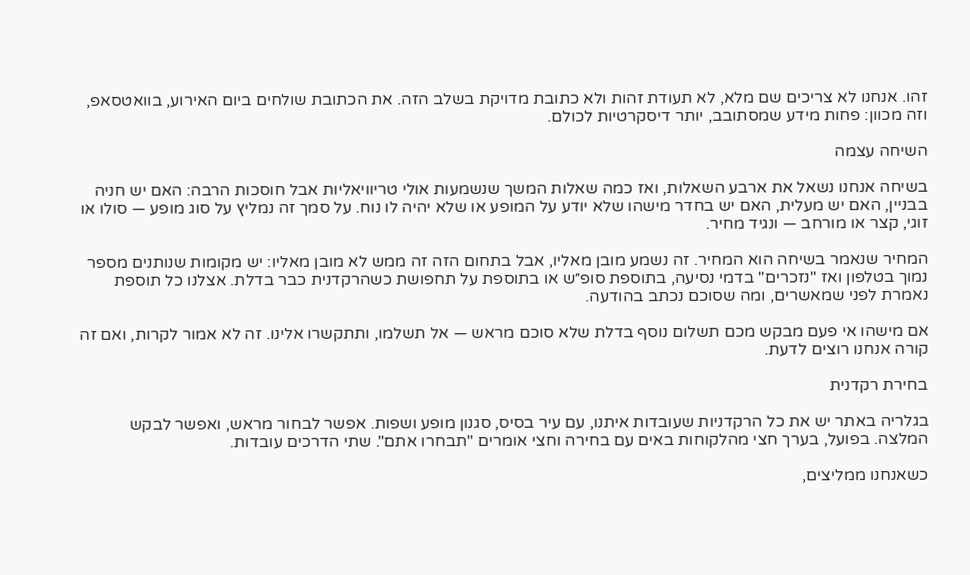זהו. אנחנו לא צריכים שם מלא, לא תעודת זהות ולא כתובת מדויקת בשלב הזה. את הכתובת שולחים ביום האירוע, בוואטסאפ, וזה מכוון: פחות מידע שמסתובב, יותר דיסקרטיות לכולם.

השיחה עצמה

בשיחה אנחנו נשאל את ארבע השאלות, ואז כמה שאלות המשך שנשמעות אולי טריוויאליות אבל חוסכות הרבה: האם יש חניה בבניין, האם יש מעלית, האם יש בחדר מישהו שלא יודע על המופע או שלא יהיה לו נוח. על סמך זה נמליץ על סוג מופע — סולו או זוגי, קצר או מורחב — ונגיד מחיר.

המחיר שנאמר בשיחה הוא המחיר. זה נשמע מובן מאליו, אבל בתחום הזה זה ממש לא מובן מאליו: יש מקומות שנותנים מספר נמוך בטלפון ואז "נזכרים" בדמי נסיעה, בתוספת סופ״ש או בתוספת על תחפושת כשהרקדנית כבר בדלת. אצלנו כל תוספת נאמרת לפני שמאשרים, ומה שסוכם נכתב בהודעה.

אם מישהו אי פעם מבקש מכם תשלום נוסף בדלת שלא סוכם מראש — אל תשלמו, ותתקשרו אלינו. זה לא אמור לקרות, ואם זה קורה אנחנו רוצים לדעת.

בחירת רקדנית

בגלריה באתר יש את כל הרקדניות שעובדות איתנו, עם עיר בסיס, סגנון מופע ושפות. אפשר לבחור מראש, ואפשר לבקש המלצה. בפועל, בערך חצי מהלקוחות באים עם בחירה וחצי אומרים "תבחרו אתם". שתי הדרכים עובדות.

כשאנחנו ממליצים,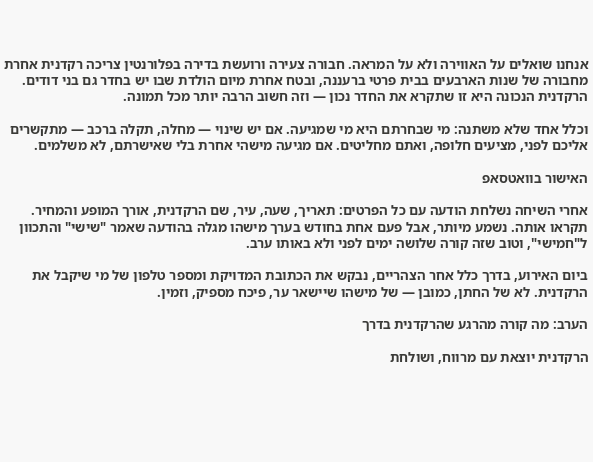אנחנו שואלים על האווירה ולא על המראה. חבורה צעירה ורועשת בדירה בפלורנטין צריכה רקדנית אחרת מחבורה של שנות הארבעים בבית פרטי ברעננה, ובטח אחרת מיום הולדת שבו יש בחדר גם בני דודים. הרקדנית הנכונה היא זו שתקרא את החדר נכון — וזה חשוב הרבה יותר מכל תמונה.

וכלל אחד שלא משתנה: מי שבחרתם היא מי שמגיעה. אם יש שינוי — מחלה, תקלה ברכב — מתקשרים אליכם לפני, מציעים חלופה, ואתם מחליטים. אם מגיעה מישהי אחרת בלי שאישרתם, לא משלמים.

האישור בוואטסאפ

אחרי השיחה נשלחת הודעה עם כל הפרטים: תאריך, שעה, עיר, שם הרקדנית, אורך המופע והמחיר. תקראו אותה. נשמע מיותר, אבל פעם אחת בחודש בערך מישהו מגלה בהודעה שאמר "שישי" והתכוון ל"חמישי", וטוב שזה קורה שלושה ימים לפני ולא באותו ערב.

ביום האירוע, בדרך כלל אחר הצהריים, נבקש את הכתובת המדויקת ומספר טלפון של מי שיקבל את הרקדנית. לא של החתן, כמובן — של מישהו שיישאר ער, פיכח מספיק, וזמין.

הערב: מה קורה מהרגע שהרקדנית בדרך

הרקדנית יוצאת עם מרווח, ושולחת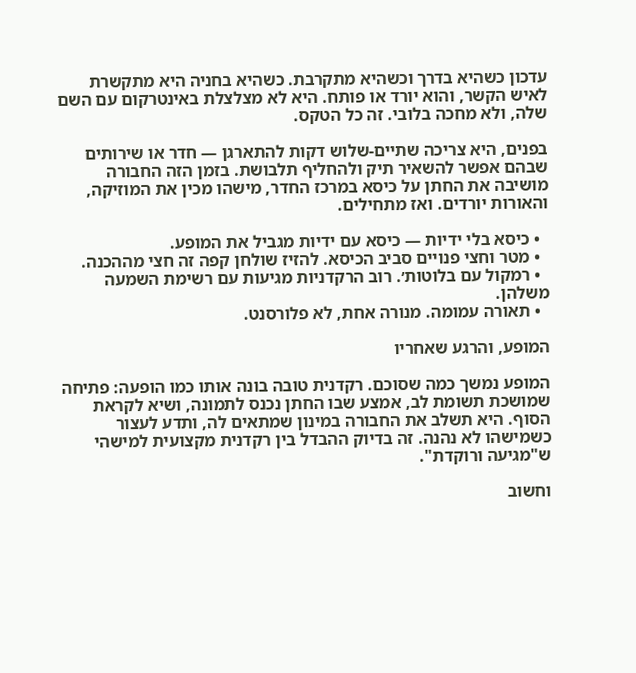עדכון כשהיא בדרך וכשהיא מתקרבת. כשהיא בחניה היא מתקשרת לאיש הקשר, והוא יורד או פותח. היא לא מצלצלת באינטרקום עם השם שלה, ולא מחכה בלובי. זה כל הטקס.

בפנים, היא צריכה שתיים-שלוש דקות להתארגן — חדר או שירותים שבהם אפשר להשאיר תיק ולהחליף תלבושת. בזמן הזה החבורה מושיבה את החתן על כיסא במרכז החדר, מישהו מכין את המוזיקה, והאורות יורדים. ואז מתחילים.

  • כיסא בלי ידיות — כיסא עם ידיות מגביל את המופע.
  • מטר וחצי פנויים סביב הכיסא. להזיז שולחן קפה זה חצי מההכנה.
  • רמקול עם בלוטות׳. רוב הרקדניות מגיעות עם רשימת השמעה משלהן.
  • תאורה עמומה. מנורה אחת, לא פלורסנט.

המופע, והרגע שאחריו

המופע נמשך כמה שסוכם. רקדנית טובה בונה אותו כמו הופעה: פתיחה שמושכת תשומת לב, אמצע שבו החתן נכנס לתמונה, ושיא לקראת הסוף. היא תשלב את החבורה במינון שמתאים לה, ותדע לעצור כשמישהו לא נהנה. זה בדיוק ההבדל בין רקדנית מקצועית למישהי ש"מגיעה ורוקדת".

וחשוב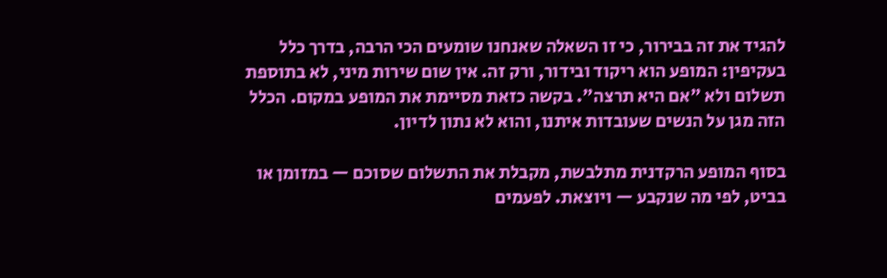להגיד את זה בבירור, כי זו השאלה שאנחנו שומעים הכי הרבה, בדרך כלל בעקיפין: המופע הוא ריקוד ובידור, ורק זה. אין שום שירות מיני, לא בתוספת תשלום ולא "אם היא תרצה". בקשה כזאת מסיימת את המופע במקום. הכלל הזה מגן על הנשים שעובדות איתנו, והוא לא נתון לדיון.

בסוף המופע הרקדנית מתלבשת, מקבלת את התשלום שסוכם — במזומן או בביט, לפי מה שנקבע — ויוצאת. לפעמים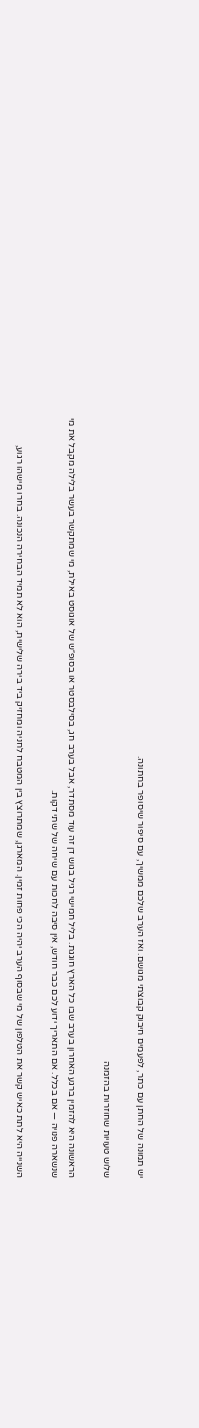יש תמונה של החתן עם כתר, לפעמים חיבוק קבוצתי מגושם. ואז הערב שלכם ממשיך, עם סיפור שיסופר בחתונה.

שלוש טעויות שחוזרות בהזמנה

הראשונה היא להזמין ברגע האחרון בערב שבו כל הארץ חוגגת. בליל חמישי רגיל בגוש דן זה עוד מסתדר, אבל בערב חג, בסילבסטר או בסופ״ש של אוגוסט באילת, מי שמתקשר בעשר בלילה מקבל את מי שנשארה פנויה — אם בכלל. אם התאריך ידוע לכם כבר חודש, אין סיבה לחכות עם שיחה של שתי דקות.

השנייה היא לתת כאיש קשר את הטלפון של מי שבסוף הערב יהיה הכי פחות זמין. המארגן, שמתרוצץ בין המטבח לחניה ומחזיק ביד בירה שלישית, הוא לא תמיד הבחירה הנכונה. בחרו מישהו רגוע,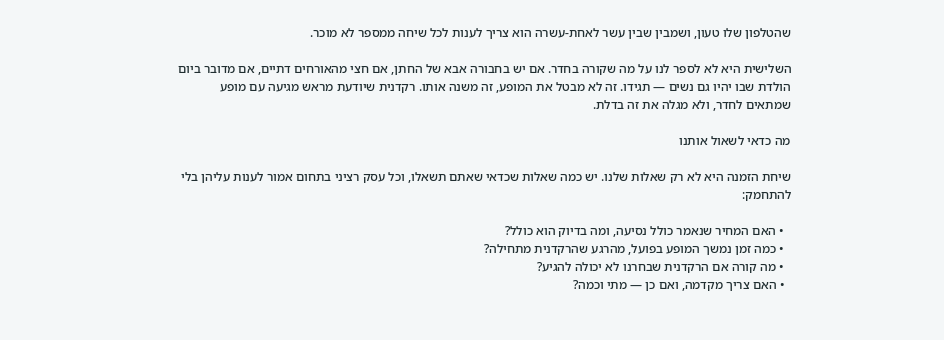שהטלפון שלו טעון, ושמבין שבין עשר לאחת-עשרה הוא צריך לענות לכל שיחה ממספר לא מוכר.

השלישית היא לא לספר לנו על מה שקורה בחדר. אם יש בחבורה אבא של החתן, אם חצי מהאורחים דתיים, אם מדובר ביום הולדת שבו יהיו גם נשים — תגידו. זה לא מבטל את המופע, זה משנה אותו. רקדנית שיודעת מראש מגיעה עם מופע שמתאים לחדר, ולא מגלה את זה בדלת.

מה כדאי לשאול אותנו

שיחת הזמנה היא לא רק שאלות שלנו. יש כמה שאלות שכדאי שאתם תשאלו, וכל עסק רציני בתחום אמור לענות עליהן בלי להתחמק:

  • האם המחיר שנאמר כולל נסיעה, ומה בדיוק הוא כולל?
  • כמה זמן נמשך המופע בפועל, מהרגע שהרקדנית מתחילה?
  • מה קורה אם הרקדנית שבחרנו לא יכולה להגיע?
  • האם צריך מקדמה, ואם כן — מתי וכמה?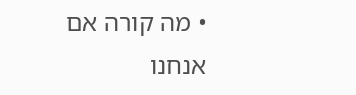• מה קורה אם אנחנו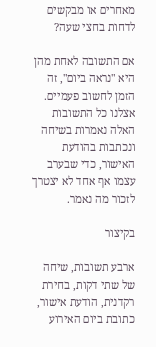מאחרים או מבקשים לדחות בחצי שעה?

אם התשובה לאחת מהן היא "נראה ביום", זה הזמן לחשוב פעמיים. אצלנו כל התשובות האלה נאמרות בשיחה ונכתבות בהודעת האישור, כדי שבערב עצמו אף אחד לא יצטרך לזכור מה נאמר.

בקיצור

ארבע תשובות, שיחה של שתי דקות, בחירת רקדנית, הודעת אישור, כתובת ביום האירוע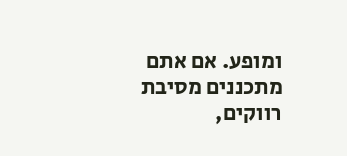ומופע. אם אתם מתכננים מסיבת רווקים,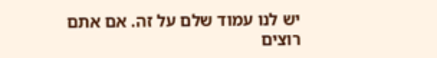יש לנו עמוד שלם על זה. אם אתם רוצים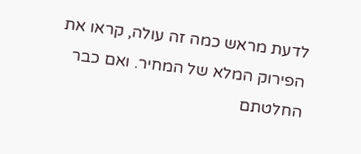לדעת מראש כמה זה עולה, קראו את הפירוק המלא של המחיר. ואם כבר החלטתם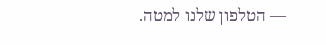— הטלפון שלנו למטה.